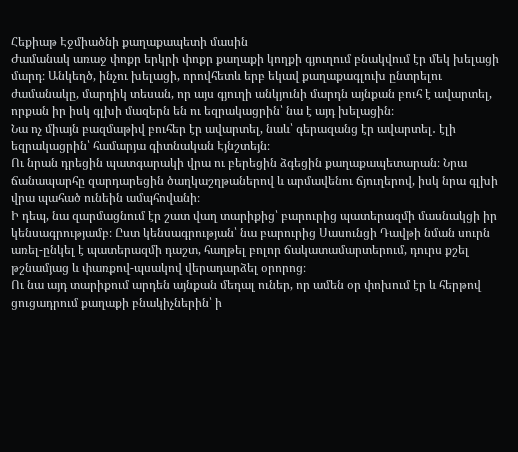Հեքիաթ Էջմիածնի քաղաքապետի մասին
Ժամանակ առաջ փոքր երկրի փոքր քաղաքի կողքի գյուղում բնակվում էր մեկ խելացի մարդ։ Անկեղծ, ինչու խելացի, որովհետև երբ եկավ քաղաքագլուխ ընտրելու ժամանակը, մարդիկ տեսան, որ այս գյուղի անկյունի մարդն այնքան բուհ է ավարտել, որքան իր իսկ գլխի մազերն են ու եզրակացրին՝ նա է այդ խելացին։
Նա ոչ միայն բազմաթիվ բուհեր էր ավարտել, նաև՝ գերազանց էր ավարտել․ էլի եզրակացրին՝ համարյա գիտնական Էյնշտեյն։
Ու նրան դրեցին պատգարակի վրա ու բերեցին ձգեցին քաղաքապետարան։ Նրա ճանապարհը զարդարեցին ծաղկաշղթաներով և արմավենու ճյուղերով, իսկ նրա գլխի վրա պահած ունեին ամպհովանի։
Ի դեպ, նա զարմացնում էր շատ վաղ տարիքից՝ բարուրից պատերազմի մասնակցի իր կենսագրությամբ։ Ըստ կենսագրության՝ նա բարուրից Սասունցի Դավթի նման սուրն առել-ընկել է պատերազմի դաշտ, հաղթել բոլոր ճակատամարտերում, դուրս քշել թշնամյաց և փառքով-պսակով վերադարձել օրորոց։
Ու նա այդ տարիքում արդեն այնքան մեդալ ուներ, որ ամեն օր փոխում էր և հերթով ցուցադրում քաղաքի բնակիչներին՝ ի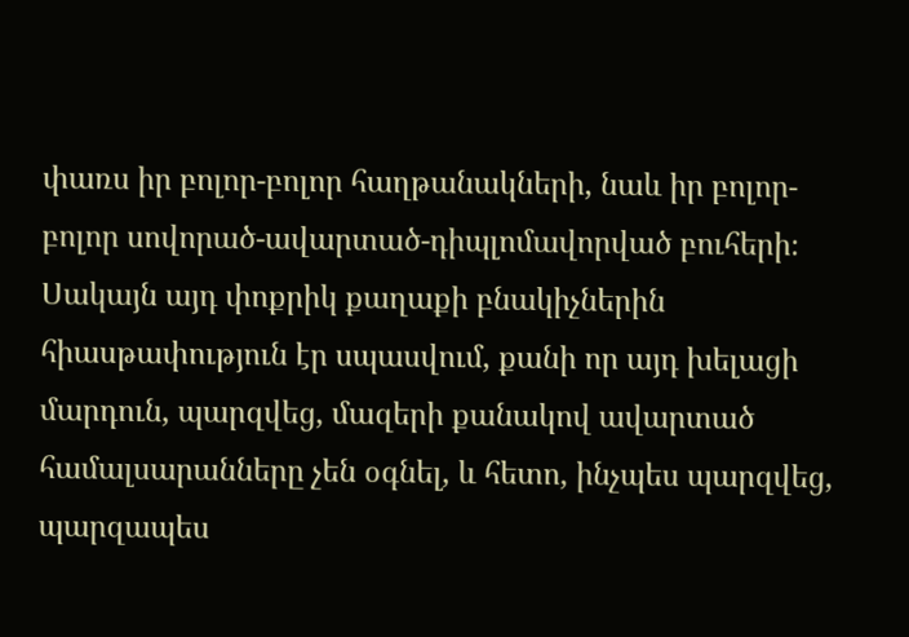փառս իր բոլոր-բոլոր հաղթանակների, նաև իր բոլոր-բոլոր սովորած-ավարտած-դիպլոմավորված բուհերի։
Սակայն այդ փոքրիկ քաղաքի բնակիչներին հիասթափություն էր սպասվում, քանի որ այդ խելացի մարդուն, պարզվեց, մազերի քանակով ավարտած համալսարանները չեն օգնել, և հետո, ինչպես պարզվեց, պարզապես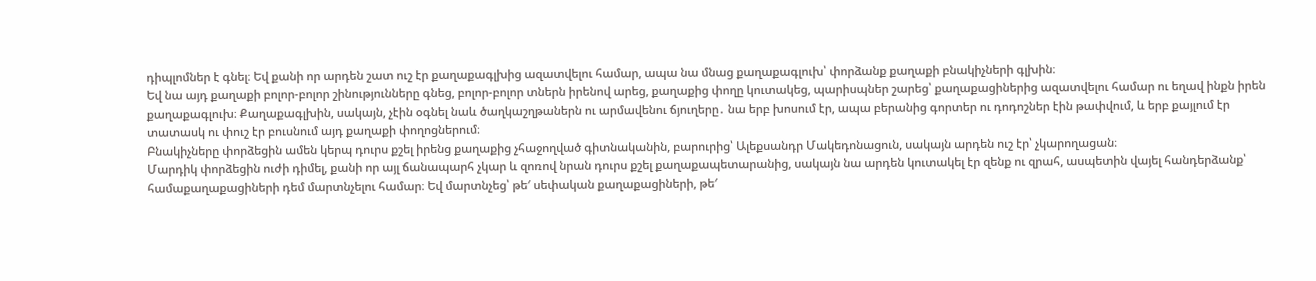դիպլոմներ է գնել։ Եվ քանի որ արդեն շատ ուշ էր քաղաքագլխից ազատվելու համար, ապա նա մնաց քաղաքագլուխ՝ փորձանք քաղաքի բնակիչների գլխին։
Եվ նա այդ քաղաքի բոլոր-բոլոր շինությունները գնեց, բոլոր-բոլոր տներն իրենով արեց, քաղաքից փողը կուտակեց, պարիսպներ շարեց՝ քաղաքացիներից ազատվելու համար ու եղավ ինքն իրեն քաղաքագլուխ։ Քաղաքագլխին, սակայն, չէին օգնել նաև ծաղկաշղթաներն ու արմավենու ճյուղերը․ նա երբ խոսում էր, ապա բերանից գորտեր ու դոդոշներ էին թափվում, և երբ քայլում էր տատասկ ու փուշ էր բուսնում այդ քաղաքի փողոցներում։
Բնակիչները փորձեցին ամեն կերպ դուրս քշել իրենց քաղաքից չհաջողված գիտնականին, բարուրից՝ Ալեքսանդր Մակեդոնացուն, սակայն արդեն ուշ էր՝ չկարողացան։
Մարդիկ փորձեցին ուժի դիմել, քանի որ այլ ճանապարհ չկար և զոռով նրան դուրս քշել քաղաքապետարանից, սակայն նա արդեն կուտակել էր զենք ու զրահ, ասպետին վայել հանդերձանք՝ համաքաղաքացիների դեմ մարտնչելու համար։ Եվ մարտնչեց՝ թե′ սեփական քաղաքացիների, թե′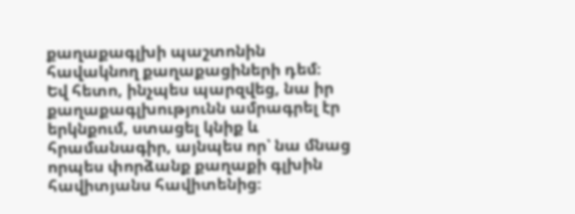քաղաքագլխի պաշտոնին հավակնող քաղաքացիների դեմ։
Եվ հետո, ինչպես պարզվեց, նա իր քաղաքագլխությունն ամրագրել էր երկնքում, ստացել կնիք և հրամանագիր, այնպես որ՝ նա մնաց որպես փորձանք քաղաքի գլխին հավիտյանս հավիտենից։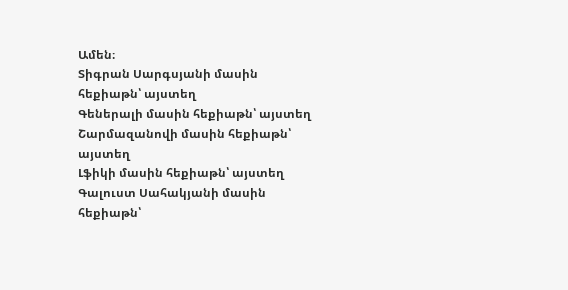Ամեն։
Տիգրան Սարգսյանի մասին հեքիաթն՝ այստեղ
Գեներալի մասին հեքիաթն՝ այստեղ
Շարմազանովի մասին հեքիաթն՝ այստեղ
Լֆիկի մասին հեքիաթն՝ այստեղ
Գալուստ Սահակյանի մասին հեքիաթն՝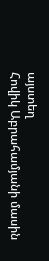այստեղ
Հովիկ Աբրահամյանի մասին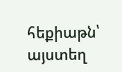հեքիաթն՝ այստեղ